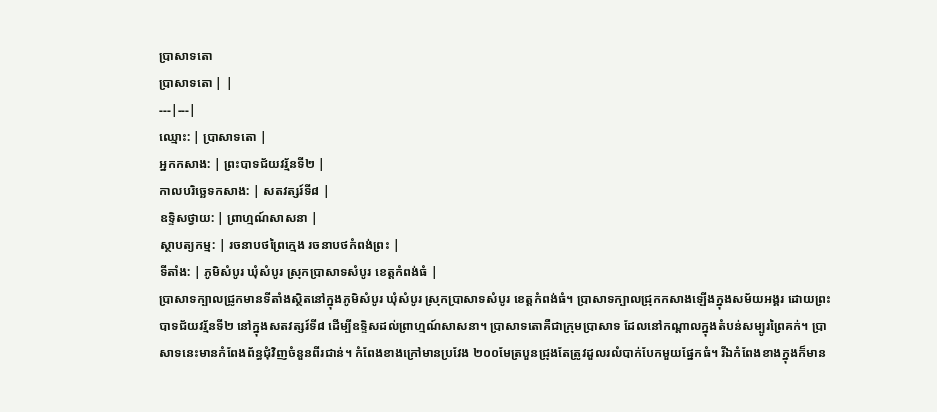ប្រាសាទតោ
ប្រាសាទតោ | |
---|---|
ឈ្មោះ: | ប្រាសាទតោ |
អ្នកកសាង: | ព្រះបាទជ័យវរ្ម័នទី២ |
កាលបរិច្ឆេទកសាង: | សតវត្សរ៍ទី៨ |
ឧទ្ទិសថ្វាយ: | ព្រាហ្មណ៍សាសនា |
ស្ថាបត្យកម្ម: | រចនាបថព្រៃក្មេង រចនាបថកំពង់ព្រះ |
ទីតាំង: | ភូមិសំបូរ ឃុំសំបូរ ស្រុកប្រាសាទសំបូរ ខេត្តកំពង់ធំ |
ប្រាសាទក្បាលជ្រូកមានទីតាំងស្ថិតនៅក្នុងភូមិសំបូរ ឃុំសំបូរ ស្រុកប្រាសាទសំបូរ ខេត្តកំពង់ធំ។ ប្រាសាទក្បាលជ្រុកកសាងឡើងក្នុងសម័យអង្គរ ដោយព្រះបាទជ័យវរ្ម័នទី២ នៅក្នុងសតវត្សរ៍ទី៨ ដើម្បីឧទ្ទិសដល់ព្រាហ្មណ៍សាសនា។ ប្រាសាទតោគឺជាក្រុមប្រាសាទ ដែលនៅកណ្តាលក្នុងតំបន់សម្បូរព្រៃគក់។ ប្រាសាទនេះមានកំពែងព័ន្ធជុំវិញចំនួនពីរជាន់។ កំពែងខាងក្រៅមានប្រវែង ២០០មែត្របួនជ្រុងតែត្រូវដួលរលំបាក់បែកមួយផ្នែកធំ។ រីឯកំពែងខាងក្នុងក៏មាន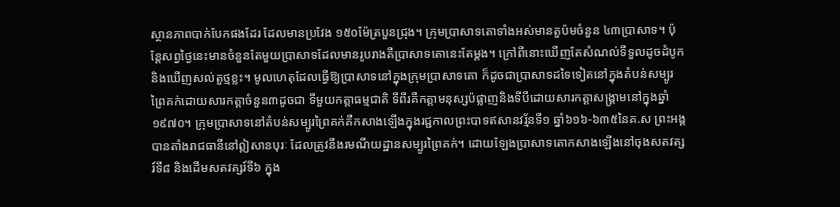ស្ថានភាពបាក់បែកផងដែរ ដែលមានប្រវែង ១៥០ម៉ែត្របួនជ្រុង។ ក្រុមប្រាសាទតោទាំងអស់មានតួប៉មចំនួន ៤៣ប្រាសាទ។ ប៉ុន្តែសព្វថ្ងៃនេះមានចំនួនតែមួយប្រាសាទដែលមានរូបរាងគឺប្រាសាទតោនេះតែម្តង។ ក្រៅពីនោះឃើញតែសំណល់ទីទួលដូចដំបូក និងឃើញសល់តួថ្មខ្លះ។ មូលហេតុដែលធ្វើឱ្យប្រាសាទនៅក្នុងក្រុមប្រាសាទតោ ក៏ដូចជាប្រាសាទដទៃទៀតនៅក្នុងតំបន់សម្បូរព្រៃគក់ដោយសារកត្តាចំនួន៣ដូចជា ទីមួយកត្តាធម្មជាតិ ទីពីរគឺកត្តាមនុស្សប៉ផ្លាញនិងទីបីដោយសារកត្តាសង្គ្រាមនៅក្នុងឆ្នាំ១៩៧០។ ក្រុមប្រាសាទនៅតំបន់សម្បូរព្រៃគក់គឺកសាងឡើងក្នុងរជ្ជកាលព្រះបាទឥសានវរ្ម័នទី១ ឆ្នាំ៦១៦-៦៣៥នៃគ.ស ព្រះអង្គបានតាំងរាជធានីនៅឦសានបុរៈ ដែលត្រូវនឹងរមណីយដ្ឋានសម្បូរព្រៃគក់។ ដោយឡែងប្រាសាទតោកសាងឡើងនៅចុងសតវត្សរ៍ទី៨ និងដើមសតវត្សរ៍ទី៦ ក្នុង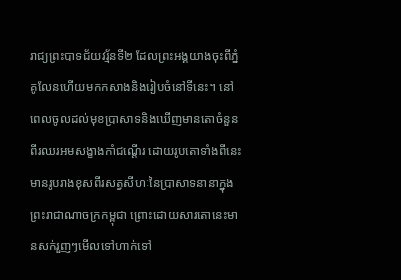រាជ្យព្រះបាទជ័យវរ្ម័នទី២ ដែលព្រះអង្គយាងចុះពីភ្នំគូលែនហើយមកកសាងនិងរៀបចំនៅទីនេះ។ នៅពេលចូលដល់មុខប្រាសាទនិងឃើញមានតោចំនួនពីរឈរអមសង្ខាងកាំជណ្តើរ ដោយរូបតោទាំងពីនេះមានរូបរាងខុសពីរសត្វសីហៈនៃប្រាសាទនានាក្នុងព្រះរាជាណាចក្រកម្ពុជា ព្រោះដោយសារតោនេះមានសក់រួញៗមើលទៅហាក់ទៅ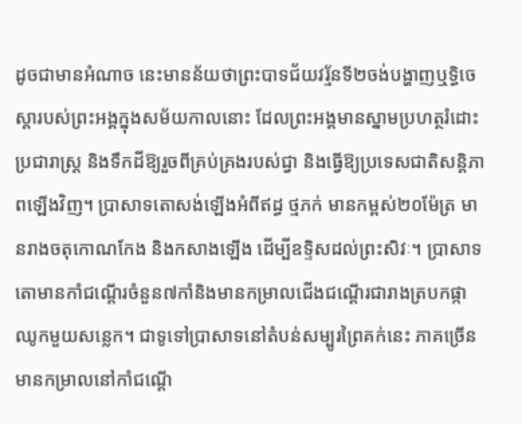ដូចជាមានអំណាច នេះមានន័យថាព្រះបាទជ័យវរ្ម័នទី២ចង់បង្ហាញឬទ្ធិចេស្តារបស់ព្រះអង្គក្នុងសម័យកាលនោះ ដែលព្រះអង្គមានស្នាមប្រហត្ថរំដោះប្រជារាស្រ្ត និងទឹកដីឱ្យរួចពីគ្រប់គ្រងរបស់ជ្វា និងធ្វើឱ្យប្រទេសជាតិសន្តិភាពឡើងវិញ។ ប្រាសាទតោសង់ឡើងអំពីឥដ្ធ ថ្មភក់ មានកម្ពស់២០ម៉ែត្រ មានរាងចតុកោណកែង និងកសាងឡើង ដើម្បីឧទ្ទិសដល់ព្រះសិវៈ។ ប្រាសាទតោមានកាំជណ្តើរចំនួន៧កាំនិងមានកម្រាលជើងជណ្តើរជារាងត្របកផ្កាឈូកមួយសន្លេក។ ជាទូទៅប្រាសាទនៅតំបន់សម្បូរព្រៃគក់នេះ ភាគច្រើនមានកម្រាលនៅកាំជណ្តើ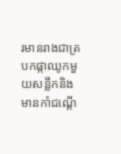រមានរាងជាត្របកផ្កាឈូកមួយសន្លឹកនិងមានកាំជណ្តើ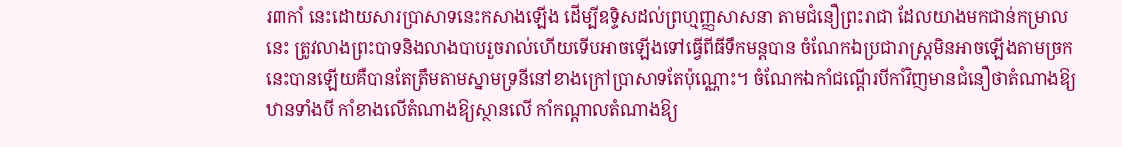រ៣កាំ នេះដោយសារប្រាសាទនេះកសាងឡើង ដើម្បីឧទ្ទិសដល់ព្រហ្មញ្ញសាសនា តាមជំនឿព្រះរាជា ដែលយាងមកជាន់កម្រាលនេះ ត្រូវលាងព្រះបាទនិងលាងបាបរួចរាល់ហើយទើបអាចឡើងទៅធ្វើពីធីទឹកមន្តបាន ចំណែកឯប្រជារាស្រ្តមិនអាចឡើងតាមច្រកនេះបានឡើយគឺបានតែត្រឹមតាមស្នាមទ្រនីនៅខាងក្រៅប្រាសាទតែប៉ុណ្ណោះ។ ចំណែកឯកាំជណ្តើរបីកាំវិញមានជំនឿថាតំណាងឱ្យឋានទាំងបី កាំខាងលើតំណាងឱ្យស្ថានលើ កាំកណ្តាលតំណាងឱ្យ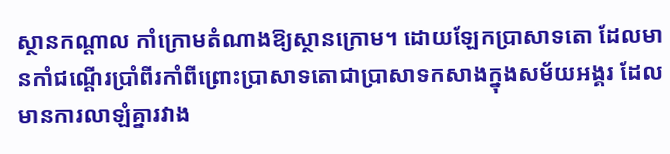ស្ថានកណ្តាល កាំក្រោមតំណាងឱ្យស្ថានក្រោម។ ដោយឡែកប្រាសាទតោ ដែលមានកាំជណ្តើរប្រាំពីរកាំពីព្រោះប្រាសាទតោជាប្រាសាទកសាងក្នុងសម័យអង្គរ ដែលមានការលាឡំគ្នារវាង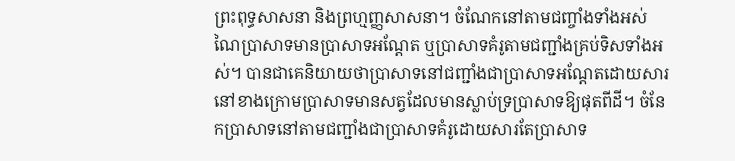ព្រះពុទ្ធសាសនា និងព្រហ្មញ្ញសាសនា។ ចំណែកនៅតាមជញ្ចាំងទាំងអស់ណៃប្រាសាទមានប្រាសាទអណ្តែត ឬប្រាសាទគំរូតាមជញ្ជាំងគ្រប់ទិសទាំងអស់។ បានជាគេនិយាយថាប្រាសាទនៅជញ្ជាំងជាប្រាសាទអណ្តែតដោយសារនៅខាងក្រោមប្រាសាទមានសត្វដែលមានស្លាប់ទ្រប្រាសាទឱ្យផុតពីដី។ ចំនែកប្រាសាទនៅតាមជញ្ជាំងជាប្រាសាទគំរូដោយសារតែប្រាសាទ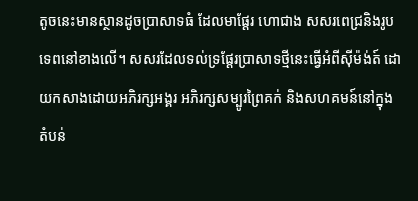តូចនេះមានស្ថានដូចប្រាសាទធំ ដែលមាផ្តែរ ហោជាង សសរពេជ្រនិងរូបទេពនៅខាងលើ។ សសរដែលទល់ទ្រផ្តែរប្រាសាទថ្មីនេះធ្វើអំពីស៊ីម៉ង់ត៍ ដោយកសាងដោយអភិរក្សអង្គរ អភិរក្សសម្បូរព្រៃគក់ និងសហគមន៍នៅក្នុងតំបន់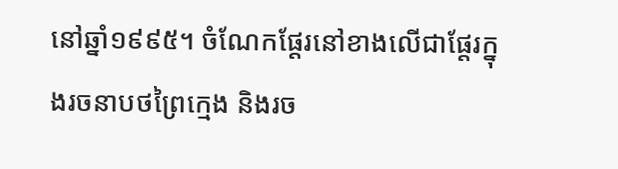នៅឆ្នាំ១៩៩៥។ ចំណែកផ្តែរនៅខាងលើជាផ្តែរក្នុងរចនាបថព្រៃក្មេង និងរច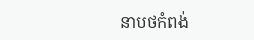នាបថកំពង់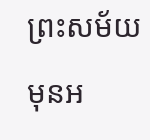ព្រះសម័យមុនអ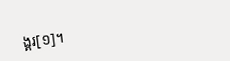ង្គរ[១]។